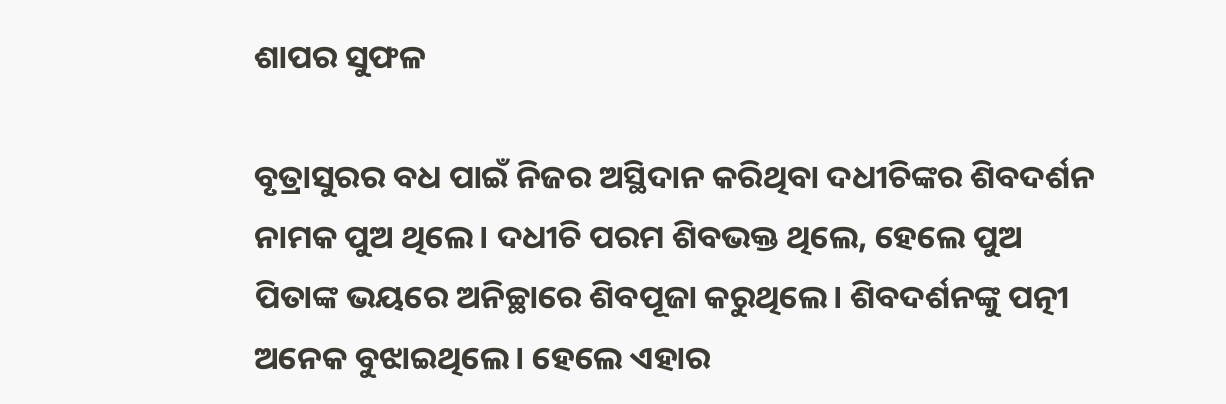ଶାପର ସୁଫଳ

ବୃତ୍ରାସୁରର ବଧ ପାଇଁ ନିଜର ଅସ୍ଥିଦାନ କରିଥିବା ଦଧୀଚିଙ୍କର ଶିବଦର୍ଶନ ନାମକ ପୁଅ ଥିଲେ। ଦଧୀଚି ପରମ ଶିବଭକ୍ତ ଥିଲେ, ହେଲେ ପୁଅ ପିତାଙ୍କ ଭୟରେ ଅନିଚ୍ଛାରେ ଶିବପୂଜା କରୁଥିଲେ। ଶିବଦର୍ଶନଙ୍କୁ ପତ୍ନୀ ଅନେକ ବୁଝାଇଥିଲେ। ହେଲେ ଏହାର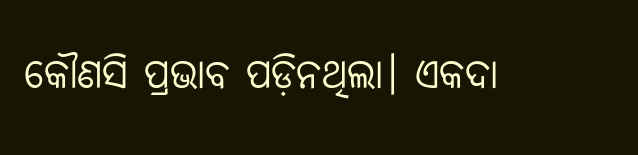କୌଣସି ପ୍ରଭାବ ପଡ଼ିନଥିଲା। ଏକଦା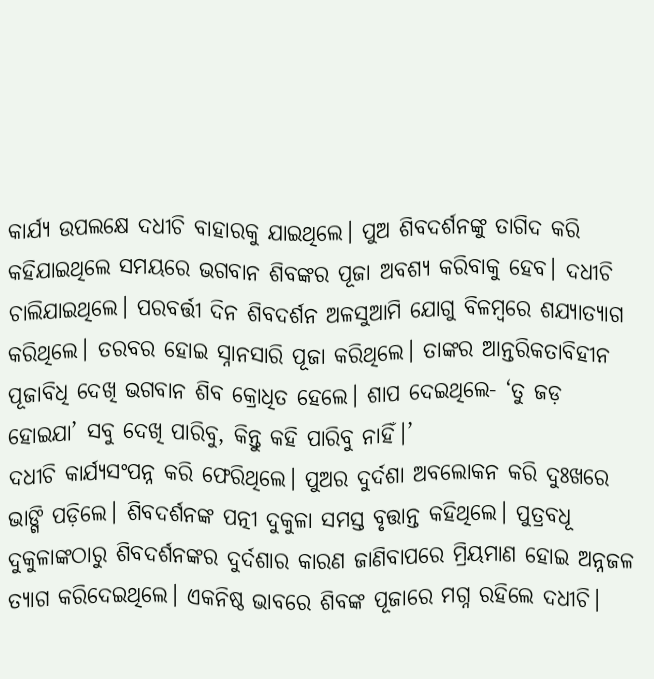କାର୍ଯ୍ୟ ଉପଲକ୍ଷେ ଦଧୀଚି ବାହାରକୁ ଯାଇଥିଲେ। ପୁଅ ଶିବଦର୍ଶନଙ୍କୁ ତାଗିଦ କରି କହିଯାଇଥିଲେ ସମୟରେ ଭଗବାନ ଶିବଙ୍କର ପୂଜା ଅବଶ୍ୟ କରିବାକୁ ହେବ। ଦଧୀଚି ଚାଲିଯାଇଥିଲେ। ପରବର୍ତ୍ତୀ ଦିନ ଶିବଦର୍ଶନ ଅଳସୁଆମି ଯୋଗୁ ବିଳମ୍ବରେ ଶଯ୍ୟାତ୍ୟାଗ କରିଥିଲେ। ତରବର ହୋଇ ସ୍ନାନସାରି ପୂଜା କରିଥିଲେ। ତାଙ୍କର ଆନ୍ତରିକତାବିହୀନ ପୂଜାବିଧି ଦେଖି ଭଗବାନ ଶିବ କ୍ରୋଧିତ ହେଲେ। ଶାପ ଦେଇଥିଲେ- ‘ତୁ ଜଡ଼ ହୋଇଯା’ ସବୁ ଦେଖି ପାରିବୁ, କିନ୍ତୁ କହି ପାରିବୁ ନାହିଁ।’
ଦଧୀଚି କାର୍ଯ୍ୟସଂପନ୍ନ କରି ଫେରିଥିଲେ। ପୁଅର ଦୁର୍ଦଶା ଅବଲୋକନ କରି ଦୁଃଖରେ ଭାଙ୍ଗି ପଡ଼ିଲେ। ଶିବଦର୍ଶନଙ୍କ ପତ୍ନୀ ଦୁକୁଳା ସମସ୍ତ ବୃତ୍ତାନ୍ତ କହିଥିଲେ। ପୁତ୍ରବଧୂ ଦୁକୁଳାଙ୍କଠାରୁ ଶିବଦର୍ଶନଙ୍କର ଦୁର୍ଦଶାର କାରଣ ଜାଣିବାପରେ ମ୍ରିୟମାଣ ହୋଇ ଅନ୍ନଜଳ ତ୍ୟାଗ କରିଦେଇଥିଲେ। ଏକନିଷ୍ଠ ଭାବରେ ଶିବଙ୍କ ପୂଜାରେ ମଗ୍ନ ରହିଲେ ଦଧୀଚି।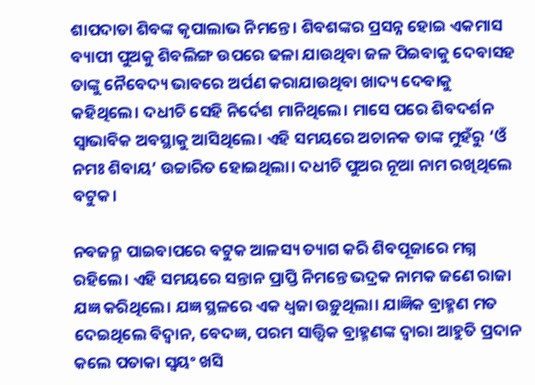ଶାପଦାତା ଶିବଙ୍କ କୃପାଲାଭ ନିମନ୍ତେ। ଶିବଶଙ୍କର ପ୍ରସନ୍ନ ହୋଇ ଏକମାସ ବ୍ୟାପୀ ପୁଅକୁ ଶିବଲିଙ୍ଗ ଉପରେ ଢଳା ଯାଉଥିବା ଜଳ ପିଇବାକୁ ଦେବାସହ ତାଙ୍କୁ ନୈବେଦ୍ୟ ଭାବରେ ଅର୍ପଣ କରାଯାଉଥିବା ଖାଦ୍ୟ ଦେବାକୁ କହିଥିଲେ। ଦଧୀଚି ସେହି ନିର୍ଦେଶ ମାନିଥିଲେ। ମାସେ ପରେ ଶିବଦର୍ଶନ ସ୍ବାଭାବିକ ଅବସ୍ଥାକୁ ଆସିଥିଲେ। ଏହି ସମୟରେ ଅଚାନକ ତାଙ୍କ ମୁହଁରୁ ‘ଓଁ ନମଃ ଶିବାୟ’ ଉଚ୍ଚାରିତ ହୋଇଥିଲା। ଦଧୀଚି ପୁଅର ନୂଆ ନାମ ରଖିଥିଲେ ବଟୁକ।

ନବଜନ୍ମ ପାଇବାପରେ ବଟୁକ ଆଳସ୍ୟ ତ୍ୟାଗ କରି ଶିବପୂଜାରେ ମଗ୍ନ ରହିଲେ। ଏହି ସମୟରେ ସନ୍ତାନ ପ୍ରାପ୍ତି ନିମନ୍ତେ ଭଦ୍ରକ ନାମକ ଜଣେ ରାଜା ଯଜ୍ଞ କରିଥିଲେ। ଯଜ୍ଞ ସ୍ଥଳରେ ଏକ ଧ୍ବଜା ଉଡ଼ୁଥିଲା। ଯାଜ୍ଞିକ ବ୍ରାହ୍ମଣ ମତ ଦେଇଥିଲେ ବିଦ୍ବାନ, ବେଦଜ୍ଞ, ପରମ ସାତ୍ତ୍ବିକ ବ୍ରାହ୍ମଣଙ୍କ ଦ୍ବାରା ଆହୁତି ପ୍ରଦାନ କଲେ ପତାକା ସ୍ବୟଂ ଖସି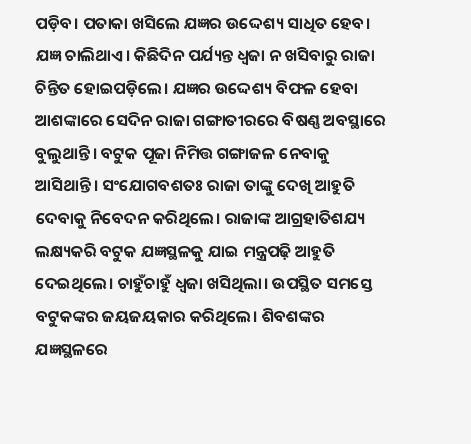ପଡ଼ିବ। ପତାକା ଖସିଲେ ଯଜ୍ଞର ଉଦ୍ଦେଶ୍ୟ ସାଧିତ ହେବ।
ଯଜ୍ଞ ଚାଲିଥାଏ। କିଛିଦିନ ପର୍ଯ୍ୟନ୍ତ ଧ୍ବଜା ନ ଖସିବାରୁ ରାଜା ଚିନ୍ତିତ ହୋଇପଡ଼ିଲେ। ଯଜ୍ଞର ଉଦ୍ଦେଶ୍ୟ ବିଫଳ ହେବା ଆଶଙ୍କାରେ ସେଦିନ ରାଜା ଗଙ୍ଗାତୀରରେ ବିଷଣ୍ଣ ଅବସ୍ଥାରେ ବୁଲୁଥାନ୍ତି। ବଟୁକ ପୂଜା ନିମିତ୍ତ ଗଙ୍ଗାଜଳ ନେବାକୁ ଆସିଥାନ୍ତି। ସଂଯୋଗବଶତଃ ରାଜା ତାଙ୍କୁ ଦେଖି ଆହୁତି ଦେବାକୁ ନିବେଦନ କରିଥିଲେ। ରାଜାଙ୍କ ଆଗ୍ରହାତିଶଯ୍ୟ ଲକ୍ଷ୍ୟକରି ବଟୁକ ଯଜ୍ଞସ୍ଥଳକୁ ଯାଇ ମନ୍ତ୍ରପଢ଼ି ଆହୁତି ଦେଇଥିଲେ। ଚାହୁଁଚାହୁଁ ଧ୍ବଜା ଖସିଥିଲା। ଉପସ୍ଥିତ ସମସ୍ତେ ବଟୁକଙ୍କର ଜୟଜୟକାର କରିଥିଲେ। ଶିବଶଙ୍କର ଯଜ୍ଞସ୍ଥଳରେ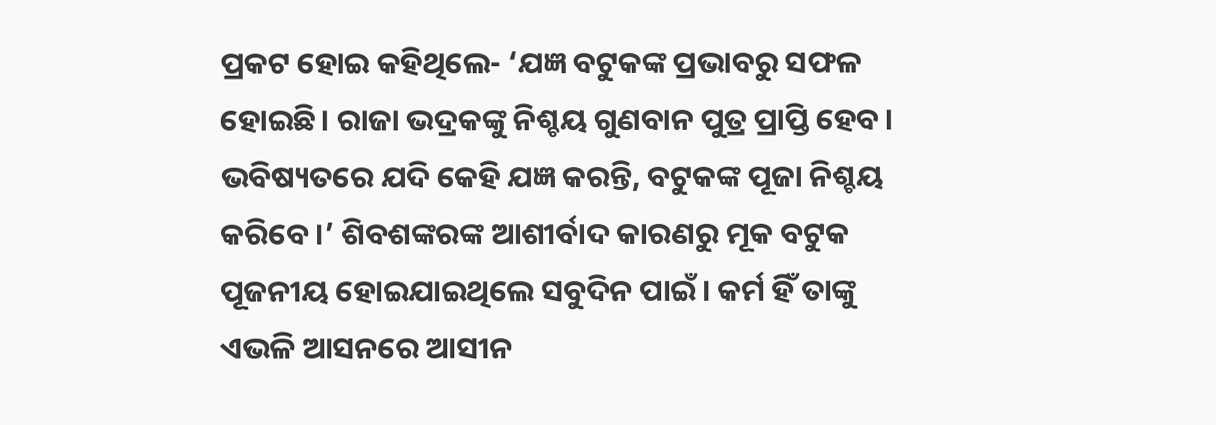ପ୍ରକଟ ହୋଇ କହିଥିଲେ- ‘ଯଜ୍ଞ ବଟୁକଙ୍କ ପ୍ରଭାବରୁ ସଫଳ ହୋଇଛି। ରାଜା ଭଦ୍ରକଙ୍କୁ ନିଶ୍ଚୟ ଗୁଣବାନ ପୁତ୍ର ପ୍ରାପ୍ତି ହେବ। ଭବିଷ୍ୟତରେ ଯଦି କେହି ଯଜ୍ଞ କରନ୍ତି, ବଟୁକଙ୍କ ପୂଜା ନିଶ୍ଚୟ କରିବେ।’ ଶିବଶଙ୍କରଙ୍କ ଆଶୀର୍ବାଦ କାରଣରୁ ମୂକ ବଟୁକ ପୂଜନୀୟ ହୋଇଯାଇଥିଲେ ସବୁଦିନ ପାଇଁ। କର୍ମ ହିଁ ତାଙ୍କୁ ଏଭଳି ଆସନରେ ଆସୀନ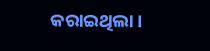କରାଇଥିଲା।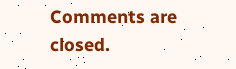Comments are closed.